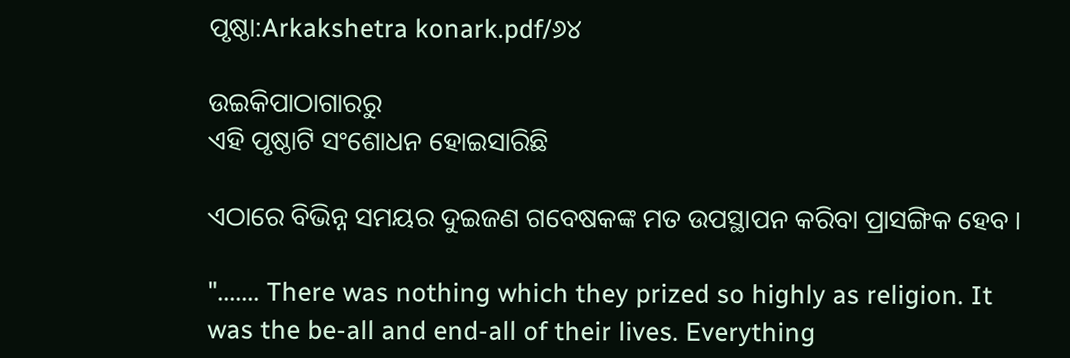ପୃଷ୍ଠା:Arkakshetra konark.pdf/୬୪

ଉଇକିପାଠାଗାର‌ରୁ
ଏହି ପୃଷ୍ଠାଟି ସଂଶୋଧନ ହୋଇସାରିଛି

ଏଠାରେ ବିଭିନ୍ନ ସମୟର ଦୁଇଜଣ ଗବେଷକଙ୍କ ମତ ଉପସ୍ଥାପନ କରିବା ପ୍ରାସଙ୍ଗିକ ହେବ ।

"....... There was nothing which they prized so highly as religion. It was the be-all and end-all of their lives. Everything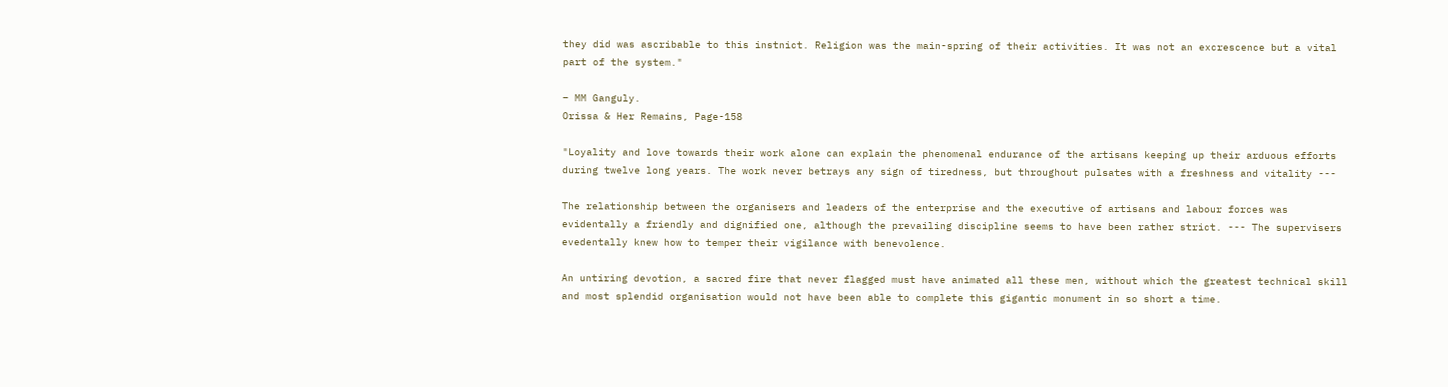they did was ascribable to this instnict. Religion was the main-spring of their activities. It was not an excrescence but a vital part of the system."

– MM Ganguly.
Orissa & Her Remains, Page-158

"Loyality and love towards their work alone can explain the phenomenal endurance of the artisans keeping up their arduous efforts during twelve long years. The work never betrays any sign of tiredness, but throughout pulsates with a freshness and vitality ---

The relationship between the organisers and leaders of the enterprise and the executive of artisans and labour forces was evidentally a friendly and dignified one, although the prevailing discipline seems to have been rather strict. --- The supervisers evedentally knew how to temper their vigilance with benevolence.

An untiring devotion, a sacred fire that never flagged must have animated all these men, without which the greatest technical skill and most splendid organisation would not have been able to complete this gigantic monument in so short a time.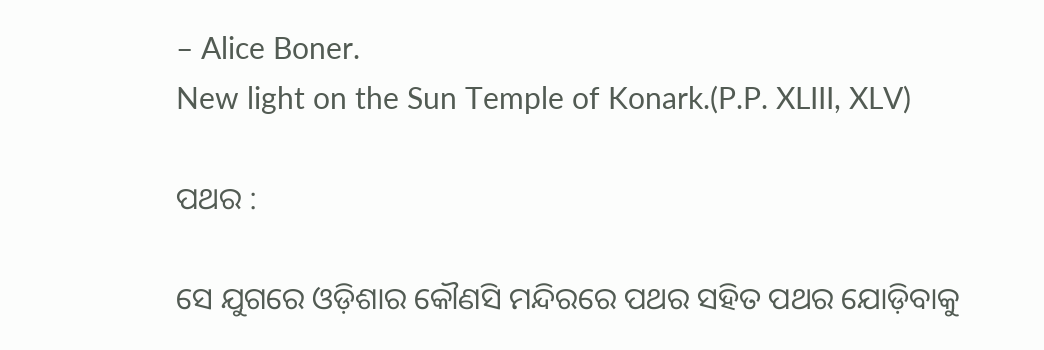– Alice Boner.
New light on the Sun Temple of Konark.(P.P. XLIII, XLV)

ପଥର :

ସେ ଯୁଗରେ ଓଡ଼ିଶାର କୌଣସି ମନ୍ଦିରରେ ପଥର ସହିତ ପଥର ଯୋଡ଼ିବାକୁ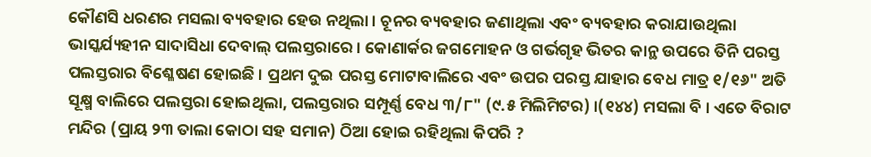କୌଣସି ଧରଣର ମସଲା ବ୍ୟବହାର ହେଉ ନଥିଲା । ଚୂନର ବ୍ୟବହାର ଜଣାଥିଲା ଏବଂ ବ୍ୟବହାର କରାଯାଉଥିଲା ଭାସ୍କର୍ଯ୍ୟହୀନ ସାଦାସିଧା ଦେବାଲ୍‍ ପଲସ୍ତରାରେ । କୋଣାର୍କର ଜଗମୋହନ ଓ ଗର୍ଭଗୃହ ଭିତର କାନ୍ଥ ଉପରେ ତିନି ପରସ୍ତ ପଲସ୍ତରାର ବିଶ୍ଳେଷଣ ହୋଇଛି । ପ୍ରଥମ ଦୁଇ ପରସ୍ତ ମୋଟାବାଲିରେ ଏବଂ ଉପର ପରସ୍ତ ଯାହାର ବେଧ ମାତ୍ର ୧/୧୬" ଅତି ସୂକ୍ଷ୍ମ ବାଲିରେ ପଲସ୍ତରା ହୋଇଥିଲା, ପଲସ୍ତରାର ସମ୍ପୂର୍ଣ୍ଣ ବେଧ ୩/୮" (୯.୫ ମିଲିମିଟର) ।(୧୪୪) ମସଲା ବି । ଏତେ ବିରାଟ ମନ୍ଦିର (ପ୍ରାୟ ୨୩ ତାଲା କୋଠା ସହ ସମାନ) ଠିଆ ହୋଇ ରହିଥିଲା କିପରି ?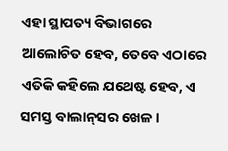ଏହା ସ୍ଥାପତ୍ୟ ବିଭାଗରେ ଆଲୋଚିତ ହେବ, ତେବେ ଏଠାରେ ଏତିକି କହିଲେ ଯଥେଷ୍ଟ ହେବ, ଏ ସମସ୍ତ ବାଲାନ୍‍ସର ଖେଳ ।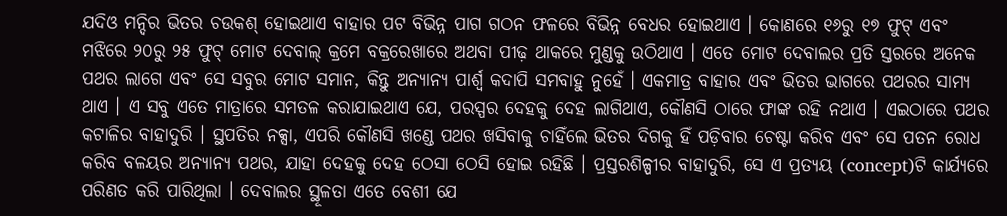ଯଦିଓ ମନ୍ଦିର ଭିତର ଚଉକଶ୍‍ ହୋଇଥାଏ ବାହାର ପଟ ବିଭିନ୍ନ ପାଗ ଗଠନ ଫଳରେ ବିଭିନ୍ନ ବେଧର ହୋଇଥାଏ । କୋଣରେ ୧୬ରୁ ୧୭ ଫୁଟ୍‍ ଏବଂ ମଝିରେ ୨୦ରୁ ୨୫ ଫୁଟ୍‍ ମୋଟ ଦେବାଲ୍‍ କ୍ରମେ ବକ୍ରରେଖାରେ ଅଥବା ପୀଢ଼ ଥାକରେ ମୁଣ୍ଡକୁ ଉଠିଥାଏ । ଏତେ ମୋଟ ଦେବାଲର ପ୍ରତି ସ୍ତରରେ ଅନେକ ପଥର ଲାଗେ ଏବଂ ସେ ସବୁର ମୋଟ ସମାନ, କିନ୍ତୁ ଅନ୍ୟାନ୍ୟ ପାର୍ଶ୍ୱ କଦାପି ସମବାହୁ ନୁହେଁ । ଏକମାତ୍ର ବାହାର ଏବଂ ଭିତର ଭାଗରେ ପଥରର ସାମ୍ୟ ଥାଏ । ଏ ସବୁ ଏତେ ମାତ୍ରାରେ ସମତଳ କରାଯାଇଥାଏ ଯେ, ପରସ୍ପର ଦେହକୁ ଦେହ ଲାଗିଥାଏ, କୌଣସି ଠାରେ ଫାଙ୍କ ରହି ନଥାଏ । ଏଇଠାରେ ପଥର କଟାଳିର ବାହାଦୁରି । ସ୍ଥପତିର ନକ୍ସା, ଏପରି କୌଣସି ଖଣ୍ଡେ ପଥର ଖସିବାକୁ ଚାହିଁଲେ ଭିତର ଦିଗକୁ ହିଁ ପଡ଼ିବାର ଚେଷ୍ଟା କରିବ ଏବଂ ସେ ପତନ ରୋଧ କରିବ ବଳୟର ଅନ୍ୟାନ୍ୟ ପଥର, ଯାହା ଦେହକୁ ଦେହ ଠେସା ଠେସି ହୋଇ ରହିଛି । ପ୍ରସ୍ତରଶିଳ୍ପୀର ବାହାଦୁରି, ସେ ଏ ପ୍ରତ୍ୟୟ (concept)ଟି କାର୍ଯ୍ୟରେ ପରିଣତ କରି ପାରିଥିଲା । ଦେବାଲର ସ୍ଥୂଳତା ଏତେ ବେଶୀ ଯେ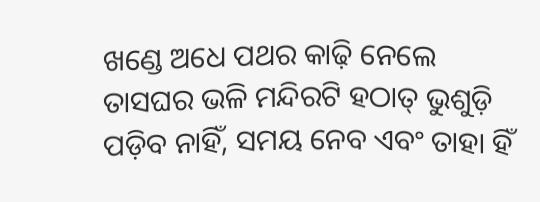ଖଣ୍ଡେ ଅଧେ ପଥର କାଢ଼ି ନେଲେ ତାସଘର ଭଳି ମନ୍ଦିରଟି ହଠାତ୍‍ ଭୁଶୁଡ଼ି ପଡ଼ିବ ନାହିଁ, ସମୟ ନେବ ଏବଂ ତାହା ହିଁ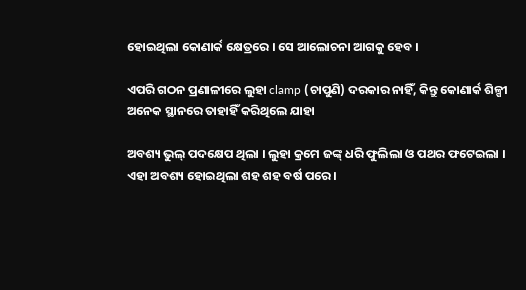ହୋଇଥିଲା କୋଣାର୍କ କ୍ଷେତ୍ରରେ । ସେ ଆଲୋଚନା ଆଗକୁ ହେବ ।

ଏପରି ଗଠନ ପ୍ରଣାଳୀରେ ଲୁହା clamp (ଚାପୁଣି) ଦରକାର ନାହିଁ, କିନ୍ତୁ କୋଣାର୍କ ଶିଳ୍ପୀ ଅନେକ ସ୍ଥାନରେ ତାହାହିଁ କରିଥିଲେ ଯାହା

ଅବଶ୍ୟ ଭୁଲ୍‍ ପଦକ୍ଷେପ ଥିଲା । ଲୁହା କ୍ରମେ ଜଙ୍କ୍‍ ଧରି ଫୁଲିଲା ଓ ପଥର ଫଟେଇଲା । ଏହା ଅବଶ୍ୟ ହୋଇଥିଲା ଶହ ଶହ ବର୍ଷ ପରେ ।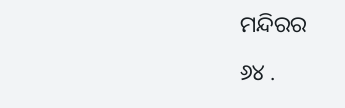ମନ୍ଦିରର

୬୪ .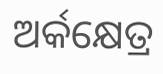ଅର୍କକ୍ଷେତ୍ର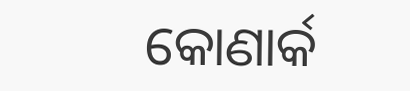କୋଣାର୍କ